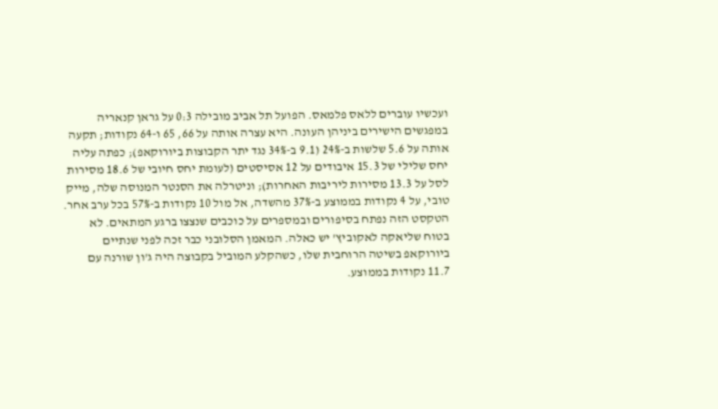ועכשיו עוברים ללאס פלמאס. הפועל תל אביב מובילה 0:3 על גראן קנאריה במפגשים הישירים ביניהן העונה. היא עצרה אותה על 66, 65 ו-64 נקודות; תקעה אותה על 5.6 שלשות ב-24% (9.1 ב-34% נגד יתר הקבוצות ביורוקאפ); כפתה עליה יחס שלילי של 15.3 איבודים על 12 אסיסטים (לעומת יחס חיובי של 18.6 מסירות לסל על 13.3 מסירות ליריבות האחרות); וניטרלה את הסנטר המנוסה שלה, מייק טובי, על 4 נקודות בממוצע ב-37% מהשדה, אל מול 10 נקודות ב-57% בכל ערב אחר.
הטקסט הזה נפתח בסיפורים ובמספרים על כוכבים שנצצו ברגע המתאים. לא בטוח שליאקה לאקוביץ' יש כאלה. המאמן הסלובני כבר זכה לפני שנתיים ביורוקאפ בשיטה הרוחבית שלו, כשהקלע המוביל בקבוצה היה ג'ון שורנה עם 11.7 נקודות בממוצע.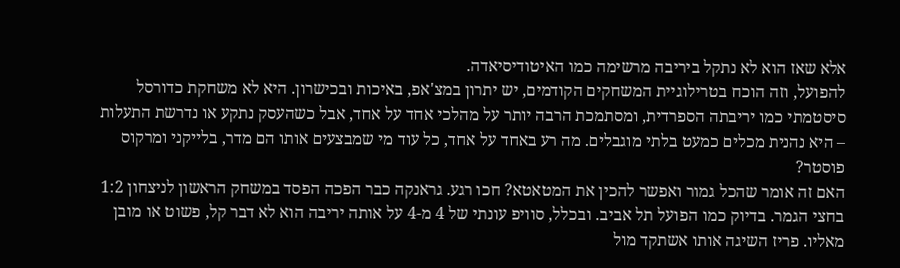אלא שאז הוא לא נתקל ביריבה מרשימה כמו האיטודיסיאדה.
להפועל, וזה הוכח בטרילוגיית המשחקים הקודמים, יש יתרון במצ'אפ, באיכות ובכישרון. היא לא משחקת כדורסל סיסטמתי כמו יריבתה הספרדית, ומסתמכת הרבה יותר על מהלכי אחד על אחד, אבל כשהעסק נתקע או נדרשת התעלות – היא נהנית מכלים כמעט בלתי מוגבלים. מה רע באחד על אחד, כל עוד מי שמבצעים אותו הם מדר, בלייקני ומרקוס פוסטר?
האם זה אומר שהכל גמור ואפשר להכין את המטאטא? חכו רגע. גראנקה כבר הפכה הפסד במשחק הראשון לניצחון 1:2 בחצי הגמר. בדיוק כמו הפועל תל אביב. ובכלל, סוויפ עונתי של 4 מ-4 על אותה יריבה הוא לא דבר קל, פשוט או מובן מאליו. פריז השיגה אותו אשתקד מול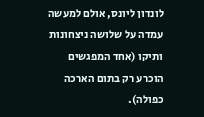לונדון ליונס, אולם למעשה עמדה על שלושה ניצחונות ותיקו (אחד המפגשים הוכרע רק בתום הארכה כפולה).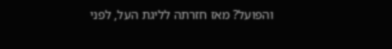והפועל? מאז חזרתה לליגת העל, לפני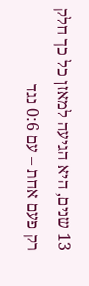13 שנים, היא הגיעה למאזן כל כך חלק רק פעם אחת – עם 0:6 נגד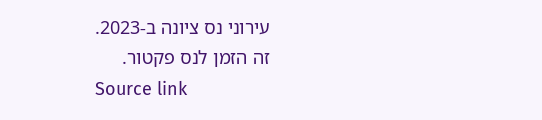עירוני נס ציונה ב-2023.
זה הזמן לנס פקטור.
Source link